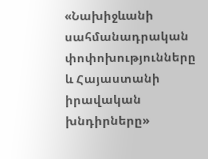«Նախիջևանի սահմանադրական փոփոխությունները և Հայաստանի իրավական խնդիրները»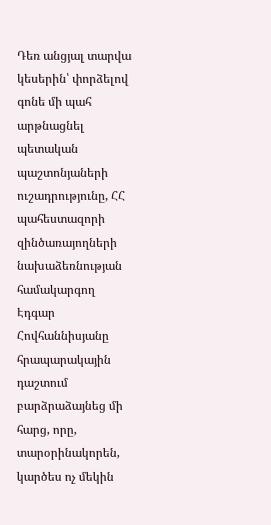Դեռ անցյալ տարվա կեսերին՝ փորձելով գոնե մի պահ արթնացնել պետական պաշտոնյաների ուշադրությունը, ՀՀ պահեստազորի զինծառայողների նախաձեռնության համակարգող Էդգար Հովհաննիսյանը հրապարակային դաշտում բարձրաձայնեց մի հարց, որը, տարօրինակորեն, կարծես ոչ մեկին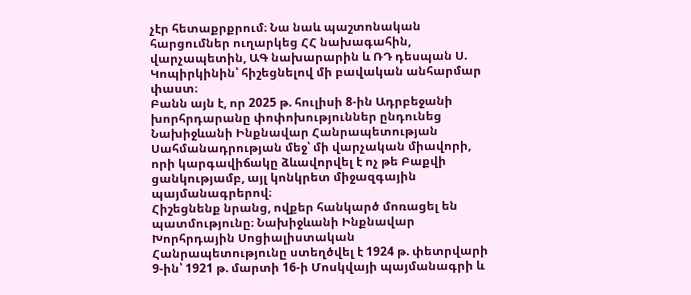չէր հետաքրքրում։ Նա նաև պաշտոնական հարցումներ ուղարկեց ՀՀ նախագահին, վարչապետին, ԱԳ նախարարին և ՌԴ դեսպան Ս. Կոպիրկինին՝ հիշեցնելով մի բավական անհարմար փաստ։
Բանն այն է, որ 2025 թ. հուլիսի 8-ին Ադրբեջանի խորհրդարանը փոփոխություններ ընդունեց Նախիջևանի Ինքնավար Հանրապետության Սահմանադրության մեջ՝ մի վարչական միավորի, որի կարգավիճակը ձևավորվել է ոչ թե Բաքվի ցանկությամբ, այլ կոնկրետ միջազգային պայմանագրերով։
Հիշեցնենք նրանց, ովքեր հանկարծ մոռացել են պատմությունը։ Նախիջևանի Ինքնավար Խորհրդային Սոցիալիստական Հանրապետությունը ստեղծվել է 1924 թ. փետրվարի 9-ին՝ 1921 թ. մարտի 16-ի Մոսկվայի պայմանագրի և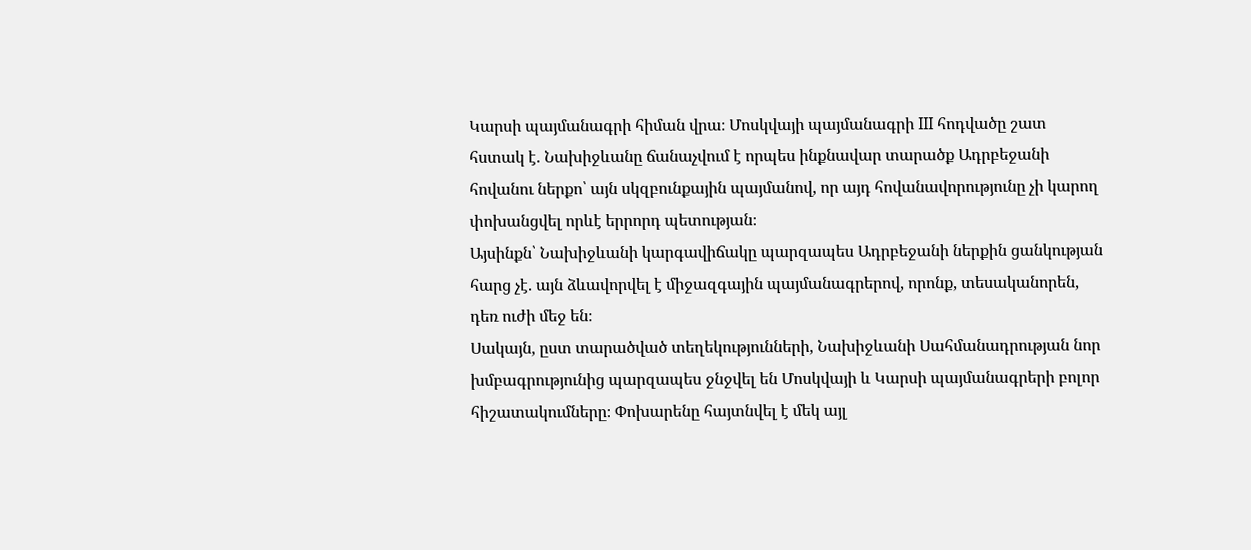Կարսի պայմանագրի հիման վրա։ Մոսկվայի պայմանագրի III հոդվածը շատ հստակ է. Նախիջևանը ճանաչվում է որպես ինքնավար տարածք Ադրբեջանի հովանու ներքո՝ այն սկզբունքային պայմանով, որ այդ հովանավորությունը չի կարող փոխանցվել որևէ երրորդ պետության։
Այսինքն՝ Նախիջևանի կարգավիճակը պարզապես Ադրբեջանի ներքին ցանկության հարց չէ. այն ձևավորվել է միջազգային պայմանագրերով, որոնք, տեսականորեն, դեռ ուժի մեջ են։
Սակայն, ըստ տարածված տեղեկությունների, Նախիջևանի Սահմանադրության նոր խմբագրությունից պարզապես ջնջվել են Մոսկվայի և Կարսի պայմանագրերի բոլոր հիշատակումները։ Փոխարենը հայտնվել է մեկ այլ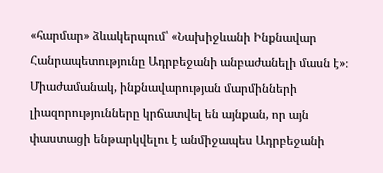«հարմար» ձևակերպում՝ «Նախիջևանի Ինքնավար Հանրապետությունը Ադրբեջանի անբաժանելի մասն է»։ Միաժամանակ, ինքնավարության մարմինների լիազորությունները կրճատվել են այնքան, որ այն փաստացի ենթարկվելու է անմիջապես Ադրբեջանի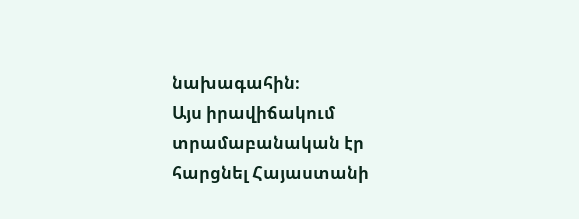նախագահին։
Այս իրավիճակում տրամաբանական էր հարցնել Հայաստանի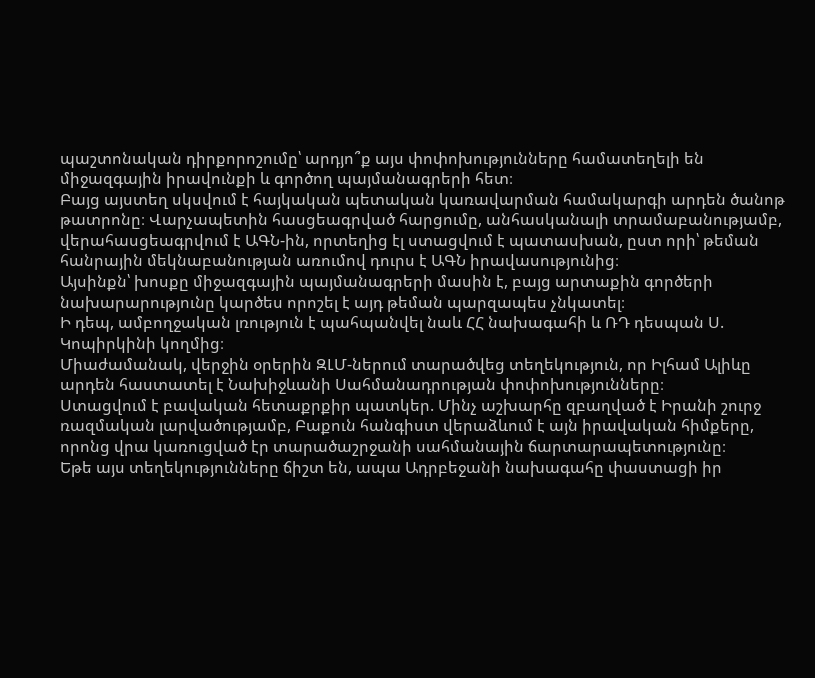պաշտոնական դիրքորոշումը՝ արդյո՞ք այս փոփոխությունները համատեղելի են միջազգային իրավունքի և գործող պայմանագրերի հետ։
Բայց այստեղ սկսվում է հայկական պետական կառավարման համակարգի արդեն ծանոթ թատրոնը։ Վարչապետին հասցեագրված հարցումը, անհասկանալի տրամաբանությամբ, վերահասցեագրվում է ԱԳՆ-ին, որտեղից էլ ստացվում է պատասխան, ըստ որի՝ թեման հանրային մեկնաբանության առումով դուրս է ԱԳՆ իրավասությունից։
Այսինքն՝ խոսքը միջազգային պայմանագրերի մասին է, բայց արտաքին գործերի նախարարությունը կարծես որոշել է այդ թեման պարզապես չնկատել։
Ի դեպ, ամբողջական լռություն է պահպանվել նաև ՀՀ նախագահի և ՌԴ դեսպան Ս. Կոպիրկինի կողմից։
Միաժամանակ, վերջին օրերին ԶԼՄ-ներում տարածվեց տեղեկություն, որ Իլհամ Ալիևը արդեն հաստատել է Նախիջևանի Սահմանադրության փոփոխությունները։
Ստացվում է բավական հետաքրքիր պատկեր. Մինչ աշխարհը զբաղված է Իրանի շուրջ ռազմական լարվածությամբ, Բաքուն հանգիստ վերաձևում է այն իրավական հիմքերը, որոնց վրա կառուցված էր տարածաշրջանի սահմանային ճարտարապետությունը։
Եթե այս տեղեկությունները ճիշտ են, ապա Ադրբեջանի նախագահը փաստացի իր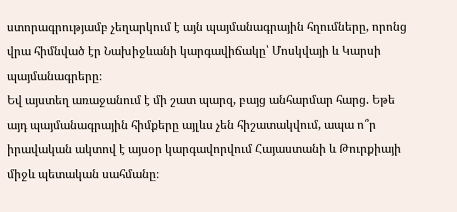ստորագրությամբ չեղարկում է այն պայմանագրային հղումները, որոնց վրա հիմնված էր Նախիջևանի կարգավիճակը՝ Մոսկվայի և Կարսի պայմանագրերը։
Եվ այստեղ առաջանում է մի շատ պարզ, բայց անհարմար հարց. Եթե այդ պայմանագրային հիմքերը այլևս չեն հիշատակվում, ապա ո՞ր իրավական ակտով է այսօր կարգավորվում Հայաստանի և Թուրքիայի միջև պետական սահմանը։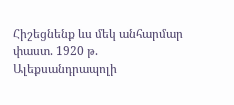Հիշեցնենք ևս մեկ անհարմար փաստ. 1920 թ. Ալեքսանդրապոլի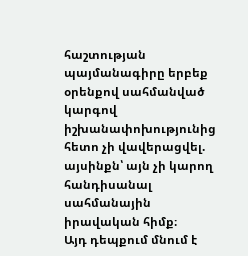հաշտության պայմանագիրը երբեք օրենքով սահմանված կարգով իշխանափոխությունից հետո չի վավերացվել. այսինքն՝ այն չի կարող հանդիսանալ սահմանային իրավական հիմք։
Այդ դեպքում մնում է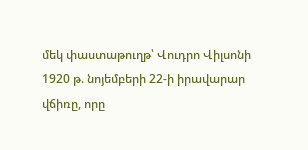մեկ փաստաթուղթ՝ Վուդրո Վիլսոնի 1920 թ. նոյեմբերի 22-ի իրավարար վճիռը, որը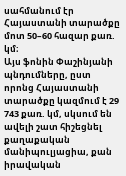սահմանում էր Հայաստանի տարածքը մոտ 50–60 հազար քառ. կմ։
Այս ֆոնին Փաշինյանի պնդումները, ըստ որոնց Հայաստանի տարածքը կազմում է 29 743 քառ. կմ, սկսում են ավելի շատ հիշեցնել քաղաքական մանիպուլյացիա, քան իրավական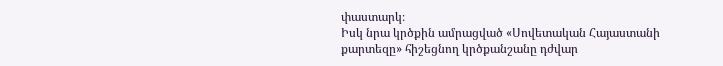փաստարկ։
Իսկ նրա կրծքին ամրացված «Սովետական Հայաստանի քարտեզը» հիշեցնող կրծքանշանը դժվար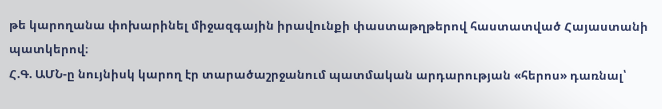թե կարողանա փոխարինել միջազգային իրավունքի փաստաթղթերով հաստատված Հայաստանի պատկերով։
Հ.Գ. ԱՄՆ-ը նույնիսկ կարող էր տարածաշրջանում պատմական արդարության «հերոս» դառնալ՝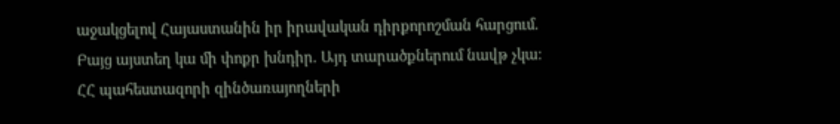աջակցելով Հայաստանին իր իրավական դիրքորոշման հարցում.
Բայց այստեղ կա մի փոքր խնդիր. Այդ տարածքներում նավթ չկա։
ՀՀ պահեստազորի զինծառայողների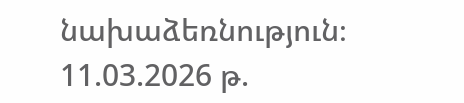նախաձեռնություն։
11.03.2026 թ.